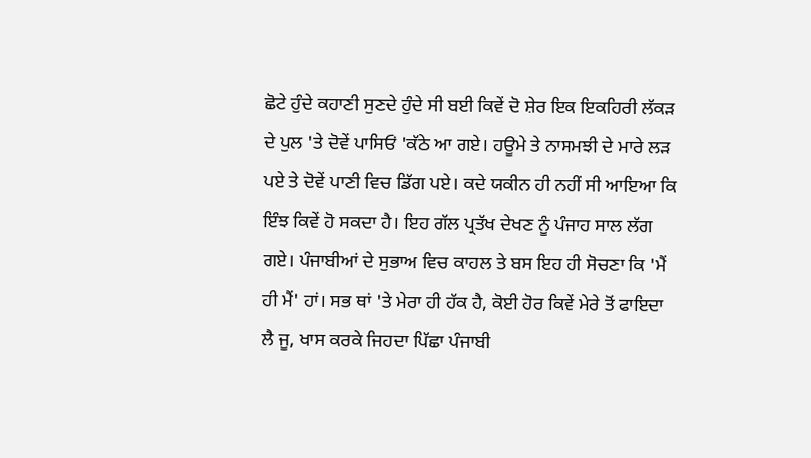ਛੋਟੇ ਹੁੰਦੇ ਕਹਾਣੀ ਸੁਣਦੇ ਹੁੰਦੇ ਸੀ ਬਈ ਕਿਵੇਂ ਦੋ ਸ਼ੇਰ ਇਕ ਇਕਹਿਰੀ ਲੱਕੜ ਦੇ ਪੁਲ 'ਤੇ ਦੋਵੇਂ ਪਾਸਿਓਂ 'ਕੱਠੇ ਆ ਗਏ। ਹਊਮੇ ਤੇ ਨਾਸਮਝੀ ਦੇ ਮਾਰੇ ਲੜ ਪਏ ਤੇ ਦੋਵੇਂ ਪਾਣੀ ਵਿਚ ਡਿੱਗ ਪਏ। ਕਦੇ ਯਕੀਨ ਹੀ ਨਹੀਂ ਸੀ ਆਇਆ ਕਿ ਇੰਝ ਕਿਵੇਂ ਹੋ ਸਕਦਾ ਹੈ। ਇਹ ਗੱਲ ਪ੍ਰਤੱਖ ਦੇਖਣ ਨੂੰ ਪੰਜਾਹ ਸਾਲ ਲੱਗ ਗਏ। ਪੰਜਾਬੀਆਂ ਦੇ ਸੁਭਾਅ ਵਿਚ ਕਾਹਲ ਤੇ ਬਸ ਇਹ ਹੀ ਸੋਚਣਾ ਕਿ 'ਮੈਂ ਹੀ ਮੈਂ' ਹਾਂ। ਸਭ ਥਾਂ 'ਤੇ ਮੇਰਾ ਹੀ ਹੱਕ ਹੈ, ਕੋਈ ਹੋਰ ਕਿਵੇਂ ਮੇਰੇ ਤੋਂ ਫਾਇਦਾ ਲੈ ਜੂ, ਖਾਸ ਕਰਕੇ ਜਿਹਦਾ ਪਿੱਛਾ ਪੰਜਾਬੀ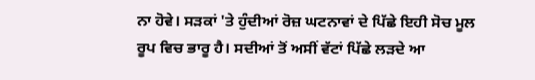ਨਾ ਹੋਵੇ। ਸੜਕਾਂ 'ਤੇ ਹੁੰਦੀਆਂ ਰੋਜ਼ ਘਟਨਾਵਾਂ ਦੇ ਪਿੱਛੇ ਇਹੀ ਸੋਚ ਮੂਲ ਰੂਪ ਵਿਚ ਭਾਰੂ ਹੈ। ਸਦੀਆਂ ਤੋਂ ਅਸੀਂ ਵੱਟਾਂ ਪਿੱਛੇ ਲੜਦੇ ਆ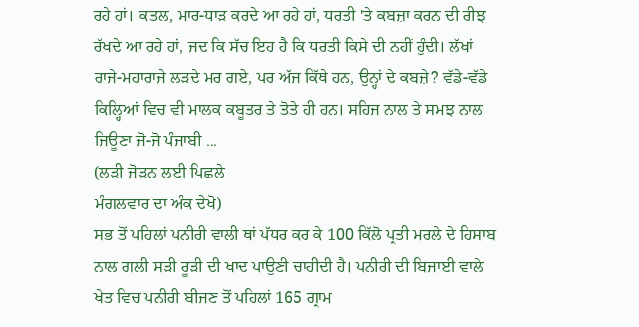ਰਹੇ ਹਾਂ। ਕਤਲ, ਮਾਰ-ਧਾੜ ਕਰਦੇ ਆ ਰਹੇ ਹਾਂ, ਧਰਤੀ 'ਤੇ ਕਬਜ਼ਾ ਕਰਨ ਦੀ ਰੀਝ ਰੱਖਦੇ ਆ ਰਹੇ ਹਾਂ, ਜਦ ਕਿ ਸੱਚ ਇਹ ਹੈ ਕਿ ਧਰਤੀ ਕਿਸੇ ਦੀ ਨਹੀਂ ਹੁੰਦੀ। ਲੱਖਾਂ ਰਾਜੇ-ਮਹਾਰਾਜੇ ਲੜਦੇ ਮਰ ਗਏ, ਪਰ ਅੱਜ ਕਿੱਥੇ ਹਨ, ਉਨ੍ਹਾਂ ਦੇ ਕਬਜ਼ੇ? ਵੱਡੇ-ਵੱਡੇ ਕਿਲ੍ਹਿਆਂ ਵਿਚ ਵੀ ਮਾਲਕ ਕਬੂਤਰ ਤੇ ਤੋਤੇ ਹੀ ਹਨ। ਸਹਿਜ ਨਾਲ ਤੇ ਸਮਝ ਨਾਲ ਜਿਊਣਾ ਜੋ-ਜੋ ਪੰਜਾਬੀ ...
(ਲੜੀ ਜੋੜਨ ਲਈ ਪਿਛਲੇ
ਮੰਗਲਵਾਰ ਦਾ ਅੰਕ ਦੇਖੋ)
ਸਭ ਤੋਂ ਪਹਿਲਾਂ ਪਨੀਰੀ ਵਾਲੀ ਥਾਂ ਪੱਧਰ ਕਰ ਕੇ 100 ਕਿੱਲੋ ਪ੍ਰਤੀ ਮਰਲੇ ਦੇ ਹਿਸਾਬ ਨਾਲ ਗਲੀ ਸੜੀ ਰੂੜੀ ਦੀ ਖਾਦ ਪਾਉਣੀ ਚਾਹੀਦੀ ਹੈ। ਪਨੀਰੀ ਦੀ ਬਿਜਾਈ ਵਾਲੇ ਖੇਤ ਵਿਚ ਪਨੀਰੀ ਬੀਜਣ ਤੋਂ ਪਹਿਲਾਂ 165 ਗ੍ਰਾਮ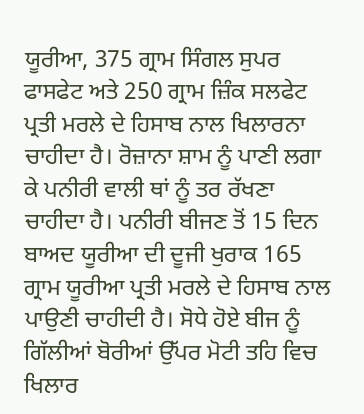ਯੂਰੀਆ, 375 ਗ੍ਰਾਮ ਸਿੰਗਲ ਸੁਪਰ ਫਾਸਫੇਟ ਅਤੇ 250 ਗ੍ਰਾਮ ਜ਼ਿੰਕ ਸਲਫੇਟ ਪ੍ਰਤੀ ਮਰਲੇ ਦੇ ਹਿਸਾਬ ਨਾਲ ਖਿਲਾਰਨਾ ਚਾਹੀਦਾ ਹੈ। ਰੋਜ਼ਾਨਾ ਸ਼ਾਮ ਨੂੰ ਪਾਣੀ ਲਗਾ ਕੇ ਪਨੀਰੀ ਵਾਲੀ ਥਾਂ ਨੂੰ ਤਰ ਰੱਖਣਾ ਚਾਹੀਦਾ ਹੈ। ਪਨੀਰੀ ਬੀਜਣ ਤੋਂ 15 ਦਿਨ ਬਾਅਦ ਯੂਰੀਆ ਦੀ ਦੂਜੀ ਖੁਰਾਕ 165 ਗ੍ਰਾਮ ਯੂਰੀਆ ਪ੍ਰਤੀ ਮਰਲੇ ਦੇ ਹਿਸਾਬ ਨਾਲ ਪਾਉਣੀ ਚਾਹੀਦੀ ਹੈ। ਸੋਧੇ ਹੋਏ ਬੀਜ ਨੂੰ ਗਿੱਲੀਆਂ ਬੋਰੀਆਂ ਉੱਪਰ ਮੋਟੀ ਤਹਿ ਵਿਚ ਖਿਲਾਰ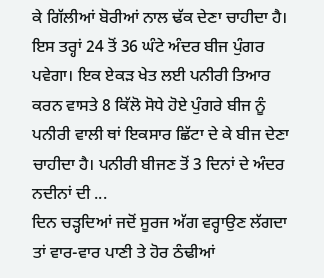ਕੇ ਗਿੱਲੀਆਂ ਬੋਰੀਆਂ ਨਾਲ ਢੱਕ ਦੇਣਾ ਚਾਹੀਦਾ ਹੈ। ਇਸ ਤਰ੍ਹਾਂ 24 ਤੋਂ 36 ਘੰਟੇ ਅੰਦਰ ਬੀਜ ਪੁੰਗਰ ਪਵੇਗਾ। ਇਕ ਏਕੜ ਖੇਤ ਲਈ ਪਨੀਰੀ ਤਿਆਰ ਕਰਨ ਵਾਸਤੇ 8 ਕਿੱਲੋ ਸੋਧੇ ਹੋਏ ਪੁੰਗਰੇ ਬੀਜ ਨੂੰ ਪਨੀਰੀ ਵਾਲੀ ਥਾਂ ਇਕਸਾਰ ਛਿੱਟਾ ਦੇ ਕੇ ਬੀਜ ਦੇਣਾ ਚਾਹੀਦਾ ਹੈ। ਪਨੀਰੀ ਬੀਜਣ ਤੋਂ 3 ਦਿਨਾਂ ਦੇ ਅੰਦਰ ਨਦੀਨਾਂ ਦੀ ...
ਦਿਨ ਚੜ੍ਹਦਿਆਂ ਜਦੋਂ ਸੂਰਜ ਅੱਗ ਵਰ੍ਹਾਉਣ ਲੱਗਦਾ ਤਾਂ ਵਾਰ-ਵਾਰ ਪਾਣੀ ਤੇ ਹੋਰ ਠੰਢੀਆਂ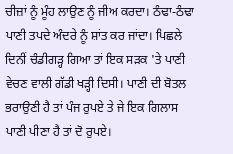ਚੀਜ਼ਾਂ ਨੂੰ ਮੂੰਹ ਲਾਉਣ ਨੂੰ ਜੀਅ ਕਰਦਾ। ਠੰਢਾ-ਠੰਢਾ ਪਾਣੀ ਤਪਦੇ ਅੰਦਰੇ ਨੂੰ ਸ਼ਾਂਤ ਕਰ ਜਾਂਦਾ। ਪਿਛਲੇ ਦਿਨੀਂ ਚੰਡੀਗੜ੍ਹ ਗਿਆ ਤਾਂ ਇਕ ਸੜਕ 'ਤੇ ਪਾਣੀ ਵੇਚਣ ਵਾਲੀ ਗੱਡੀ ਖੜ੍ਹੀ ਦਿਸੀ। ਪਾਣੀ ਦੀ ਬੋਤਲ ਭਰਾਉਣੀ ਹੈ ਤਾਂ ਪੰਜ ਰੁਪਏ ਤੇ ਜੇ ਇਕ ਗਿਲਾਸ ਪਾਣੀ ਪੀਣਾ ਹੈ ਤਾਂ ਦੋ ਰੁਪਏ।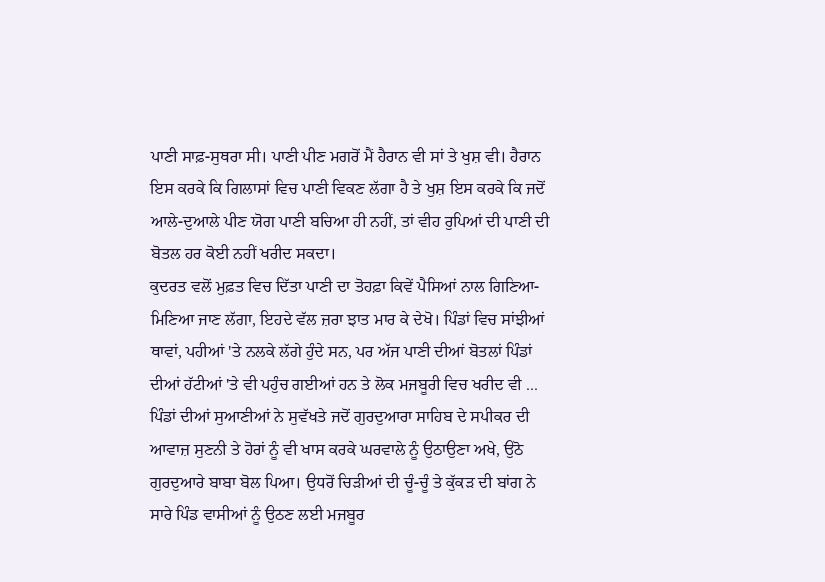ਪਾਣੀ ਸਾਫ਼-ਸੁਥਰਾ ਸੀ। ਪਾਣੀ ਪੀਣ ਮਗਰੋਂ ਮੈਂ ਹੈਰਾਨ ਵੀ ਸਾਂ ਤੇ ਖੁਸ਼ ਵੀ। ਹੈਰਾਨ ਇਸ ਕਰਕੇ ਕਿ ਗਿਲਾਸਾਂ ਵਿਚ ਪਾਣੀ ਵਿਕਣ ਲੱਗਾ ਹੈ ਤੇ ਖੁਸ਼ ਇਸ ਕਰਕੇ ਕਿ ਜਦੋਂ ਆਲੇ-ਦੁਆਲੇ ਪੀਣ ਯੋਗ ਪਾਣੀ ਬਚਿਆ ਹੀ ਨਹੀਂ, ਤਾਂ ਵੀਹ ਰੁਪਿਆਂ ਦੀ ਪਾਣੀ ਦੀ ਬੋਤਲ ਹਰ ਕੋਈ ਨਹੀਂ ਖਰੀਦ ਸਕਦਾ।
ਕੁਦਰਤ ਵਲੋਂ ਮੁਫ਼ਤ ਵਿਚ ਦਿੱਤਾ ਪਾਣੀ ਦਾ ਤੋਹਫ਼ਾ ਕਿਵੇਂ ਪੈਸਿਆਂ ਨਾਲ ਗਿਣਿਆ-ਮਿਣਿਆ ਜਾਣ ਲੱਗਾ, ਇਹਦੇ ਵੱਲ ਜ਼ਰਾ ਝਾਤ ਮਾਰ ਕੇ ਦੇਖੋ। ਪਿੰਡਾਂ ਵਿਚ ਸਾਂਝੀਆਂ ਥਾਵਾਂ, ਪਹੀਆਂ 'ਤੇ ਨਲਕੇ ਲੱਗੇ ਹੁੰਦੇ ਸਨ, ਪਰ ਅੱਜ ਪਾਣੀ ਦੀਆਂ ਬੋਤਲਾਂ ਪਿੰਡਾਂ ਦੀਆਂ ਹੱਟੀਆਂ 'ਤੇ ਵੀ ਪਹੁੰਚ ਗਈਆਂ ਹਨ ਤੇ ਲੋਕ ਮਜਬੂਰੀ ਵਿਚ ਖਰੀਦ ਵੀ ...
ਪਿੰਡਾਂ ਦੀਆਂ ਸੁਆਣੀਆਂ ਨੇ ਸੁਵੱਖਤੇ ਜਦੋਂ ਗੁਰਦੁਆਰਾ ਸਾਹਿਬ ਦੇ ਸਪੀਕਰ ਦੀ ਆਵਾਜ਼ ਸੁਣਨੀ ਤੇ ਹੋਰਾਂ ਨੂੰ ਵੀ ਖਾਸ ਕਰਕੇ ਘਰਵਾਲੇ ਨੂੰ ਉਠਾਉਣਾ ਅਖੇ, ਉਠੋ ਗੁਰਦੁਆਰੇ ਬਾਬਾ ਬੋਲ ਪਿਆ। ਉਧਰੋਂ ਚਿੜੀਆਂ ਦੀ ਚੂੰ-ਚੂੰ ਤੇ ਕੁੱਕੜ ਦੀ ਬਾਂਗ ਨੇ ਸਾਰੇ ਪਿੰਡ ਵਾਸੀਆਂ ਨੂੰ ਉਠਣ ਲਈ ਮਜਬੂਰ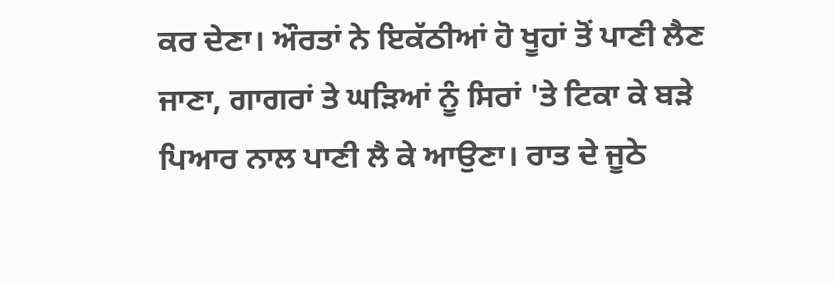ਕਰ ਦੇਣਾ। ਔਰਤਾਂ ਨੇ ਇਕੱਠੀਆਂ ਹੋ ਖੂਹਾਂ ਤੋਂ ਪਾਣੀ ਲੈਣ ਜਾਣਾ, ਗਾਗਰਾਂ ਤੇ ਘੜਿਆਂ ਨੂੰ ਸਿਰਾਂ 'ਤੇ ਟਿਕਾ ਕੇ ਬੜੇ ਪਿਆਰ ਨਾਲ ਪਾਣੀ ਲੈ ਕੇ ਆਉਣਾ। ਰਾਤ ਦੇ ਜੂਠੇ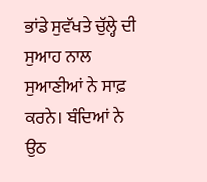ਭਾਂਡੇ ਸੁਵੱਖਤੇ ਚੁੱਲ੍ਹੇ ਦੀ ਸੁਆਹ ਨਾਲ ਸੁਆਣੀਆਂ ਨੇ ਸਾਫ਼ ਕਰਨੇ। ਬੰਦਿਆਂ ਨੇ ਉਠ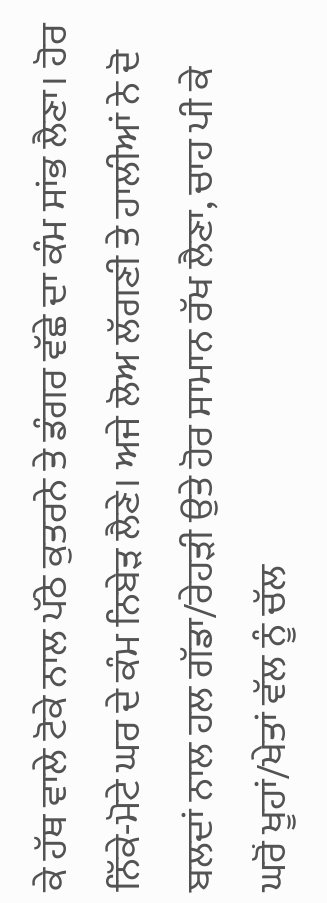ਕੇ ਹੱਥ ਵਾਲੇ ਟੋਕੇ ਨਾਲ ਪੱਠੇ ਕੁਤਰਨੇ ਤੇ ਡੰਗਰ ਵੱਛੇ ਦਾ ਕੰਮ ਸਾਂਭ ਲੈਣਾ। ਹੋਰ ਨਿੱਕੇ-ਮੋਟੇ ਘਰ ਦੇ ਕੰਮ ਨਿਬੇੜ ਲੈਣੇ। ਅਜੇ ਲੋਅ ਲੱਗਣੀ ਤੇ ਹਾਲੀਆਂ ਨੇ ਦੋ ਬਲਦਾਂ ਨਾਲ ਹਲ ਗੱਡਾ/ਰੇਹੜੀ ਉਤੇ ਹੋਰ ਸਾਮਾਨ ਰੱਖ ਲੈਣਾ, ਚਾਹ ਪੀ ਕੇ ਘਰੋਂ ਖੂਹਾਂ/ਖੇਤਾਂ ਵੱਲ ਨੂੰ ਚੱਲ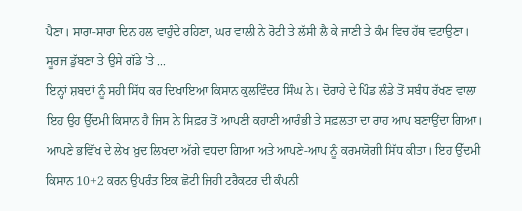ਪੈਣਾ। ਸਾਰਾ-ਸਾਰਾ ਦਿਨ ਹਲ ਵਾਹੁੰਦੇ ਰਹਿਣਾ, ਘਰ ਵਾਲੀ ਨੇ ਰੋਟੀ ਤੇ ਲੱਸੀ ਲੈ ਕੇ ਜਾਣੀ ਤੇ ਕੰਮ ਵਿਚ ਹੱਥ ਵਟਾਉਣਾ। ਸੂਰਜ ਡੁੱਬਣਾ ਤੇ ਉਸੇ ਗੱਡੇ 'ਤੇ ...
ਇਨ੍ਹਾਂ ਸ਼ਬਦਾਂ ਨੂੰ ਸਹੀ ਸਿੱਧ ਕਰ ਦਿਖਾਇਆ ਕਿਸਾਨ ਕੁਲਵਿੰਦਰ ਸਿੰਘ ਨੇ। ਦੋਰਾਹੇ ਦੇ ਪਿੰਡ ਲੰਡੇ ਤੋਂ ਸਬੰਧ ਰੱਖਣ ਵਾਲਾ ਇਹ ਉਹ ਉੱਦਮੀ ਕਿਸਾਨ ਹੈ ਜਿਸ ਨੇ ਸਿਫ਼ਰ ਤੋਂ ਆਪਣੀ ਕਹਾਣੀ ਆਰੰਭੀ ਤੇ ਸਫ਼ਲਤਾ ਦਾ ਰਾਹ ਆਪ ਬਣਾਉਂਦਾ ਗਿਆ। ਆਪਣੇ ਭਵਿੱਖ ਦੇ ਲੇਖ ਖ਼ੁਦ ਲਿਖਦਾ ਅੱਗੇ ਵਧਦਾ ਗਿਆ ਅਤੇ ਆਪਣੇ-ਆਪ ਨੂੰ ਕਰਮਯੋਗੀ ਸਿੱਧ ਕੀਤਾ। ਇਹ ਉੱਦਮੀ ਕਿਸਾਨ 10+2 ਕਰਨ ਉਪਰੰਤ ਇਕ ਛੋਟੀ ਜਿਹੀ ਟਰੈਕਟਰ ਦੀ ਕੰਪਨੀ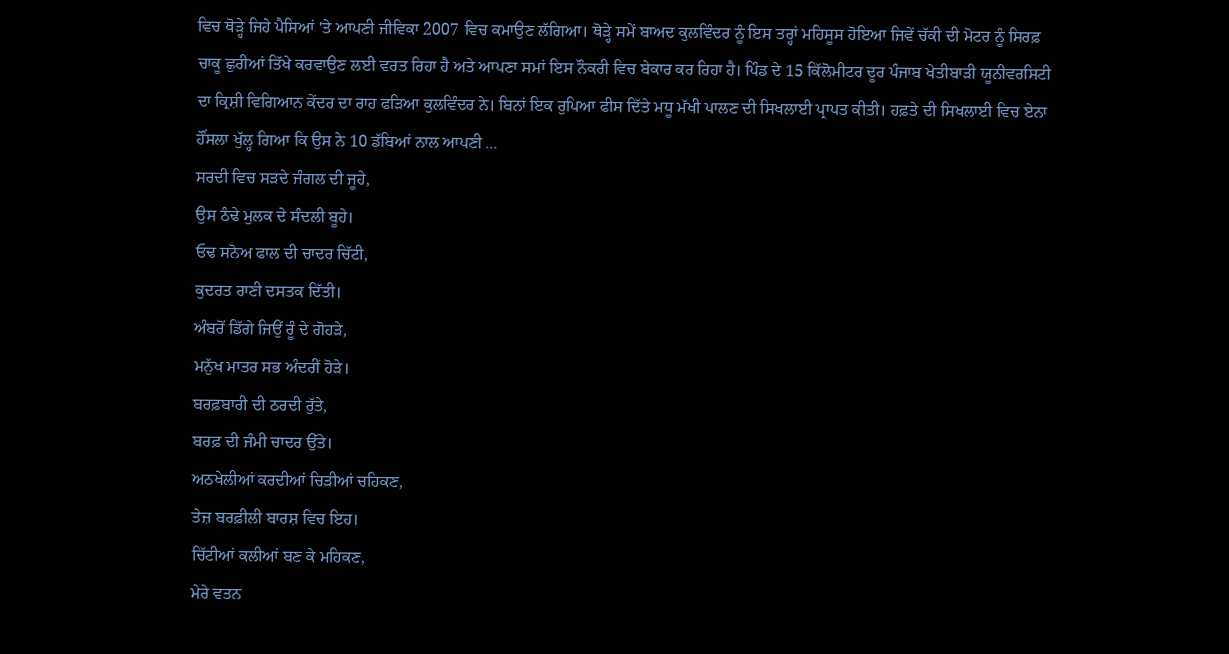ਵਿਚ ਥੋੜ੍ਹੇ ਜਿਹੇ ਪੈਸਿਆਂ 'ਤੇ ਆਪਣੀ ਜੀਵਿਕਾ 2007 ਵਿਚ ਕਮਾਉਣ ਲੱਗਿਆ। ਥੋੜ੍ਹੇ ਸਮੇਂ ਬਾਅਦ ਕੁਲਵਿੰਦਰ ਨੂੰ ਇਸ ਤਰ੍ਹਾਂ ਮਹਿਸੂਸ ਹੋਇਆ ਜਿਵੇਂ ਚੱਕੀ ਦੀ ਮੋਟਰ ਨੂੰ ਸਿਰਫ਼ ਚਾਕੂ ਛੁਰੀਆਂ ਤਿੱਖੇ ਕਰਵਾਉਣ ਲਈ ਵਰਤ ਰਿਹਾ ਹੈ ਅਤੇ ਆਪਣਾ ਸਮਾਂ ਇਸ ਨੌਕਰੀ ਵਿਚ ਬੇਕਾਰ ਕਰ ਰਿਹਾ ਹੈ। ਪਿੰਡ ਦੇ 15 ਕਿੱਲੋਮੀਟਰ ਦੂਰ ਪੰਜਾਬ ਖੇਤੀਬਾੜੀ ਯੂਨੀਵਰਸਿਟੀ ਦਾ ਕ੍ਰਿਸ਼ੀ ਵਿਗਿਆਨ ਕੇਂਦਰ ਦਾ ਰਾਹ ਫੜਿਆ ਕੁਲਵਿੰਦਰ ਨੇ। ਬਿਨਾਂ ਇਕ ਰੁਪਿਆ ਫੀਸ ਦਿੱਤੇ ਮਧੂ ਮੱਖੀ ਪਾਲਣ ਦੀ ਸਿਖਲਾਈ ਪ੍ਰਾਪਤ ਕੀਤੀ। ਹਫ਼ਤੇ ਦੀ ਸਿਖਲਾਈ ਵਿਚ ਏਨਾ ਹੌਂਸਲਾ ਖੁੱਲ੍ਹ ਗਿਆ ਕਿ ਉਸ ਨੇ 10 ਡੱਬਿਆਂ ਨਾਲ ਆਪਣੀ ...
ਸਰਦੀ ਵਿਚ ਸੜਦੇ ਜੰਗਲ ਦੀ ਜੂਹੇ,
ਉਸ ਠੰਢੇ ਮੁਲਕ ਦੇ ਸੰਦਲੀ ਬੂਹੇ।
ਓਢ ਸਨੋਅ ਫਾਲ ਦੀ ਚਾਦਰ ਚਿੱਟੀ,
ਕੁਦਰਤ ਰਾਣੀ ਦਸਤਕ ਦਿੱਤੀ।
ਅੰਬਰੋਂ ਡਿੱਗੇ ਜਿਉਂ ਰੂੰ ਦੇ ਗੋਹੜੇ,
ਮਨੁੱਖ ਮਾਤਰ ਸਭ ਅੰਦਰੀਂ ਹੋੜੇ।
ਬਰਫ਼ਬਾਰੀ ਦੀ ਠਰਦੀ ਰੁੱਤੇ,
ਬਰਫ਼ ਦੀ ਜੰਮੀ ਚਾਦਰ ਉੱਤੇ।
ਅਠਖੇਲੀਆਂ ਕਰਦੀਆਂ ਚਿੜੀਆਂ ਚਹਿਕਣ,
ਤੇਜ਼ ਬਰਫ਼ੀਲੀ ਬਾਰਸ਼ ਵਿਚ ਇਹ।
ਚਿੱਟੀਆਂ ਕਲੀਆਂ ਬਣ ਕੇ ਮਹਿਕਣ,
ਮੇਰੇ ਵਤਨ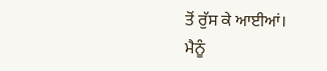ਤੋਂ ਰੁੱਸ ਕੇ ਆਈਆਂ।
ਮੈਨੂੰ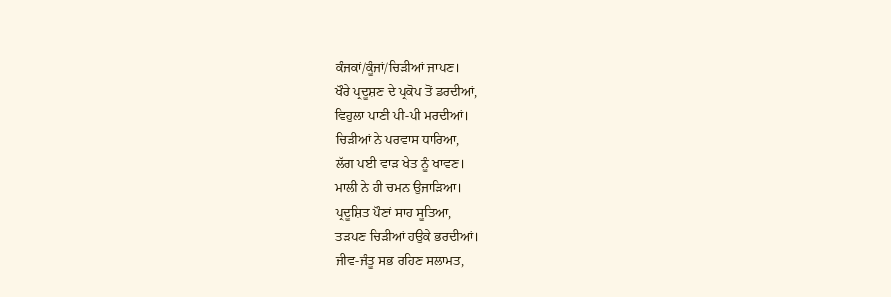ਕੰਜਕਾਂ/ਕੂੰਜਾਂ/ਚਿੜੀਆਂ ਜਾਪਣ।
ਖੌਰੇ ਪ੍ਰਦੂਸ਼ਣ ਦੇ ਪ੍ਰਕੋਪ ਤੋਂ ਡਰਦੀਆਂ,
ਵਿਹੁਲਾ ਪਾਣੀ ਪੀ-ਪੀ ਮਰਦੀਆਂ।
ਚਿੜੀਆਂ ਨੇ ਪਰਵਾਸ ਧਾਰਿਆ,
ਲੱਗ ਪਈ ਵਾੜ ਖੇਤ ਨੂੰ ਖਾਵਣ।
ਮਾਲੀ ਨੇ ਹੀ ਚਮਨ ਉਜਾੜਿਆ।
ਪ੍ਰਦੂਸ਼ਿਤ ਪੌਣਾਂ ਸਾਹ ਸੂਤਿਆ,
ਤੜਪਣ ਚਿੜੀਆਂ ਹਉਕੇ ਭਰਦੀਆਂ।
ਜੀਵ-ਜੰਤੂ ਸਭ ਰਹਿਣ ਸਲਾਮਤ,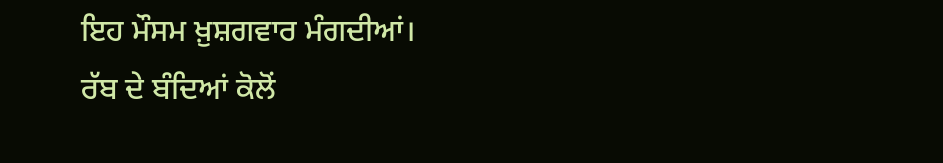ਇਹ ਮੌਸਮ ਖ਼ੁਸ਼ਗਵਾਰ ਮੰਗਦੀਆਂ।
ਰੱਬ ਦੇ ਬੰਦਿਆਂ ਕੋਲੋਂ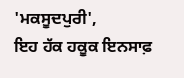'ਮਕਸੂਦਪੁਰੀ',
ਇਹ ਹੱਕ ਹਕੂਕ ਇਨਸਾਫ਼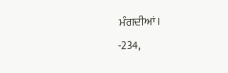ਮੰਗਦੀਆਂ।
-234,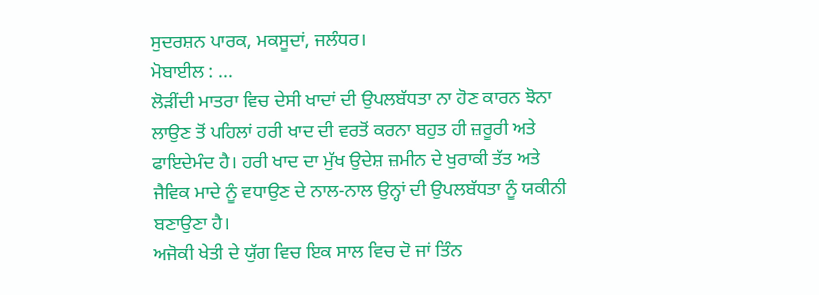ਸੁਦਰਸ਼ਨ ਪਾਰਕ, ਮਕਸੂਦਾਂ, ਜਲੰਧਰ।
ਮੋਬਾਈਲ : ...
ਲੋੜੀਂਦੀ ਮਾਤਰਾ ਵਿਚ ਦੇਸੀ ਖਾਦਾਂ ਦੀ ਉਪਲਬੱਧਤਾ ਨਾ ਹੋਣ ਕਾਰਨ ਝੋਨਾ ਲਾਉਣ ਤੋਂ ਪਹਿਲਾਂ ਹਰੀ ਖਾਦ ਦੀ ਵਰਤੋਂ ਕਰਨਾ ਬਹੁਤ ਹੀ ਜ਼ਰੂਰੀ ਅਤੇ ਫਾਇਦੇਮੰਦ ਹੈ। ਹਰੀ ਖਾਦ ਦਾ ਮੁੱਖ ਉਦੇਸ਼ ਜ਼ਮੀਨ ਦੇ ਖੁਰਾਕੀ ਤੱਤ ਅਤੇ ਜੈਵਿਕ ਮਾਦੇ ਨੂੰ ਵਧਾਉਣ ਦੇ ਨਾਲ-ਨਾਲ ਉਨ੍ਹਾਂ ਦੀ ਉਪਲਬੱਧਤਾ ਨੂੰ ਯਕੀਨੀ ਬਣਾਉਣਾ ਹੈ।
ਅਜੋਕੀ ਖੇਤੀ ਦੇ ਯੁੱਗ ਵਿਚ ਇਕ ਸਾਲ ਵਿਚ ਦੋ ਜਾਂ ਤਿੰਨ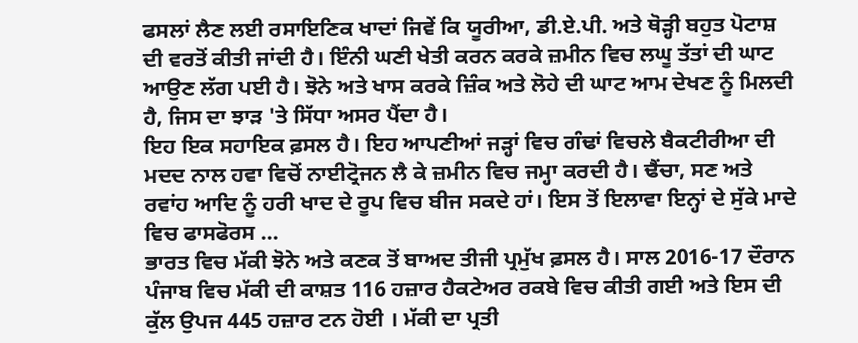ਫਸਲਾਂ ਲੈਣ ਲਈ ਰਸਾਇਣਿਕ ਖਾਦਾਂ ਜਿਵੇਂ ਕਿ ਯੂਰੀਆ, ਡੀ.ਏ.ਪੀ. ਅਤੇ ਥੋੜ੍ਹੀ ਬਹੁਤ ਪੋਟਾਸ਼ ਦੀ ਵਰਤੋਂ ਕੀਤੀ ਜਾਂਦੀ ਹੈ। ਇੰਨੀ ਘਣੀ ਖੇਤੀ ਕਰਨ ਕਰਕੇ ਜ਼ਮੀਨ ਵਿਚ ਲਘੂ ਤੱਤਾਂ ਦੀ ਘਾਟ ਆਉਣ ਲੱਗ ਪਈ ਹੈ। ਝੋਨੇ ਅਤੇ ਖਾਸ ਕਰਕੇ ਜ਼ਿੰਕ ਅਤੇ ਲੋਹੇ ਦੀ ਘਾਟ ਆਮ ਦੇਖਣ ਨੂੰ ਮਿਲਦੀ ਹੈ, ਜਿਸ ਦਾ ਝਾੜ 'ਤੇ ਸਿੱਧਾ ਅਸਰ ਪੈਂਦਾ ਹੈ।
ਇਹ ਇਕ ਸਹਾਇਕ ਫ਼ਸਲ ਹੈ। ਇਹ ਆਪਣੀਆਂ ਜੜ੍ਹਾਂ ਵਿਚ ਗੰਢਾਂ ਵਿਚਲੇ ਬੈਕਟੀਰੀਆ ਦੀ ਮਦਦ ਨਾਲ ਹਵਾ ਵਿਚੋਂ ਨਾਈਟ੍ਰੋਜਨ ਲੈ ਕੇ ਜ਼ਮੀਨ ਵਿਚ ਜਮ੍ਹਾ ਕਰਦੀ ਹੈ। ਢੈਂਚਾ, ਸਣ ਅਤੇ ਰਵਾਂਹ ਆਦਿ ਨੂੰ ਹਰੀ ਖਾਦ ਦੇ ਰੂਪ ਵਿਚ ਬੀਜ ਸਕਦੇ ਹਾਂ। ਇਸ ਤੋਂ ਇਲਾਵਾ ਇਨ੍ਹਾਂ ਦੇ ਸੁੱਕੇ ਮਾਦੇ ਵਿਚ ਫਾਸਫੋਰਸ ...
ਭਾਰਤ ਵਿਚ ਮੱਕੀ ਝੋਨੇ ਅਤੇ ਕਣਕ ਤੋਂ ਬਾਅਦ ਤੀਜੀ ਪ੍ਰਮੁੱਖ ਫ਼ਸਲ ਹੈ। ਸਾਲ 2016-17 ਦੌਰਾਨ ਪੰਜਾਬ ਵਿਚ ਮੱਕੀ ਦੀ ਕਾਸ਼ਤ 116 ਹਜ਼ਾਰ ਹੈਕਟੇਅਰ ਰਕਬੇ ਵਿਚ ਕੀਤੀ ਗਈ ਅਤੇ ਇਸ ਦੀ ਕੁੱਲ ਉਪਜ 445 ਹਜ਼ਾਰ ਟਨ ਹੋਈ । ਮੱਕੀ ਦਾ ਪ੍ਰਤੀ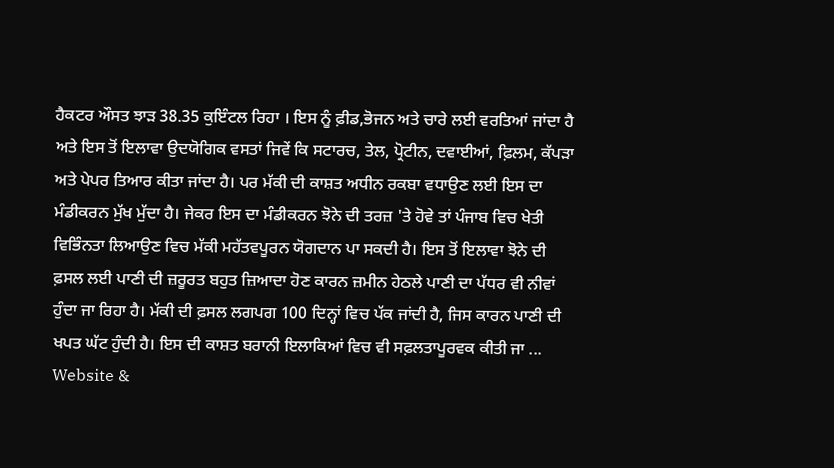ਹੈਕਟਰ ਔਸਤ ਝਾੜ 38.35 ਕੁਇੰਟਲ ਰਿਹਾ । ਇਸ ਨੂੰ ਫ਼ੀਡ,ਭੋਜਨ ਅਤੇ ਚਾਰੇ ਲਈ ਵਰਤਿਆਂ ਜਾਂਦਾ ਹੈ ਅਤੇ ਇਸ ਤੋਂ ਇਲਾਵਾ ਉਦਯੋਗਿਕ ਵਸਤਾਂ ਜਿਵੇਂ ਕਿ ਸਟਾਰਚ, ਤੇਲ, ਪ੍ਰੋਟੀਨ, ਦਵਾਈਆਂ, ਫ਼ਿਲਮ, ਕੱਪੜਾ ਅਤੇ ਪੇਪਰ ਤਿਆਰ ਕੀਤਾ ਜਾਂਦਾ ਹੈ। ਪਰ ਮੱਕੀ ਦੀ ਕਾਸ਼ਤ ਅਧੀਨ ਰਕਬਾ ਵਧਾਉਣ ਲਈ ਇਸ ਦਾ ਮੰਡੀਕਰਨ ਮੁੱਖ ਮੁੱਦਾ ਹੈ। ਜੇਕਰ ਇਸ ਦਾ ਮੰਡੀਕਰਨ ਝੋਨੇ ਦੀ ਤਰਜ਼ 'ਤੇ ਹੋਵੇ ਤਾਂ ਪੰਜਾਬ ਵਿਚ ਖੇਤੀ ਵਿਭਿੰਨਤਾ ਲਿਆਉਣ ਵਿਚ ਮੱਕੀ ਮਹੱਤਵਪੂਰਨ ਯੋਗਦਾਨ ਪਾ ਸਕਦੀ ਹੈ। ਇਸ ਤੋਂ ਇਲਾਵਾ ਝੋਨੇ ਦੀ ਫ਼ਸਲ ਲਈ ਪਾਣੀ ਦੀ ਜ਼ਰੂਰਤ ਬਹੁਤ ਜ਼ਿਆਦਾ ਹੋਣ ਕਾਰਨ ਜ਼ਮੀਨ ਹੇਠਲੇ ਪਾਣੀ ਦਾ ਪੱਧਰ ਵੀ ਨੀਵਾਂ ਹੁੰਦਾ ਜਾ ਰਿਹਾ ਹੈ। ਮੱਕੀ ਦੀ ਫ਼ਸਲ ਲਗਪਗ 100 ਦਿਨ੍ਹਾਂ ਵਿਚ ਪੱਕ ਜਾਂਦੀ ਹੈ, ਜਿਸ ਕਾਰਨ ਪਾਣੀ ਦੀ ਖਪਤ ਘੱਟ ਹੁੰਦੀ ਹੈ। ਇਸ ਦੀ ਕਾਸ਼ਤ ਬਰਾਨੀ ਇਲਾਕਿਆਂ ਵਿਚ ਵੀ ਸਫ਼ਲਤਾਪੂਰਵਕ ਕੀਤੀ ਜਾ ...
Website &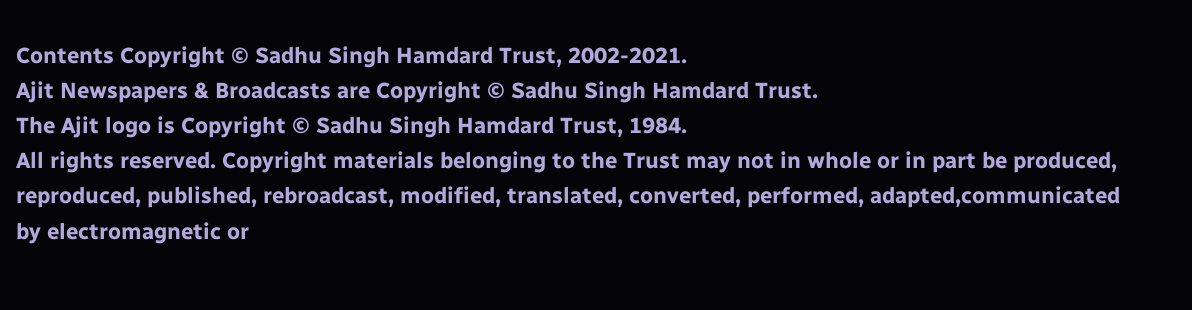Contents Copyright © Sadhu Singh Hamdard Trust, 2002-2021.
Ajit Newspapers & Broadcasts are Copyright © Sadhu Singh Hamdard Trust.
The Ajit logo is Copyright © Sadhu Singh Hamdard Trust, 1984.
All rights reserved. Copyright materials belonging to the Trust may not in whole or in part be produced, reproduced, published, rebroadcast, modified, translated, converted, performed, adapted,communicated by electromagnetic or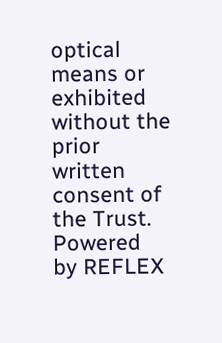optical means or exhibited without the prior written consent of the Trust. Powered
by REFLEX